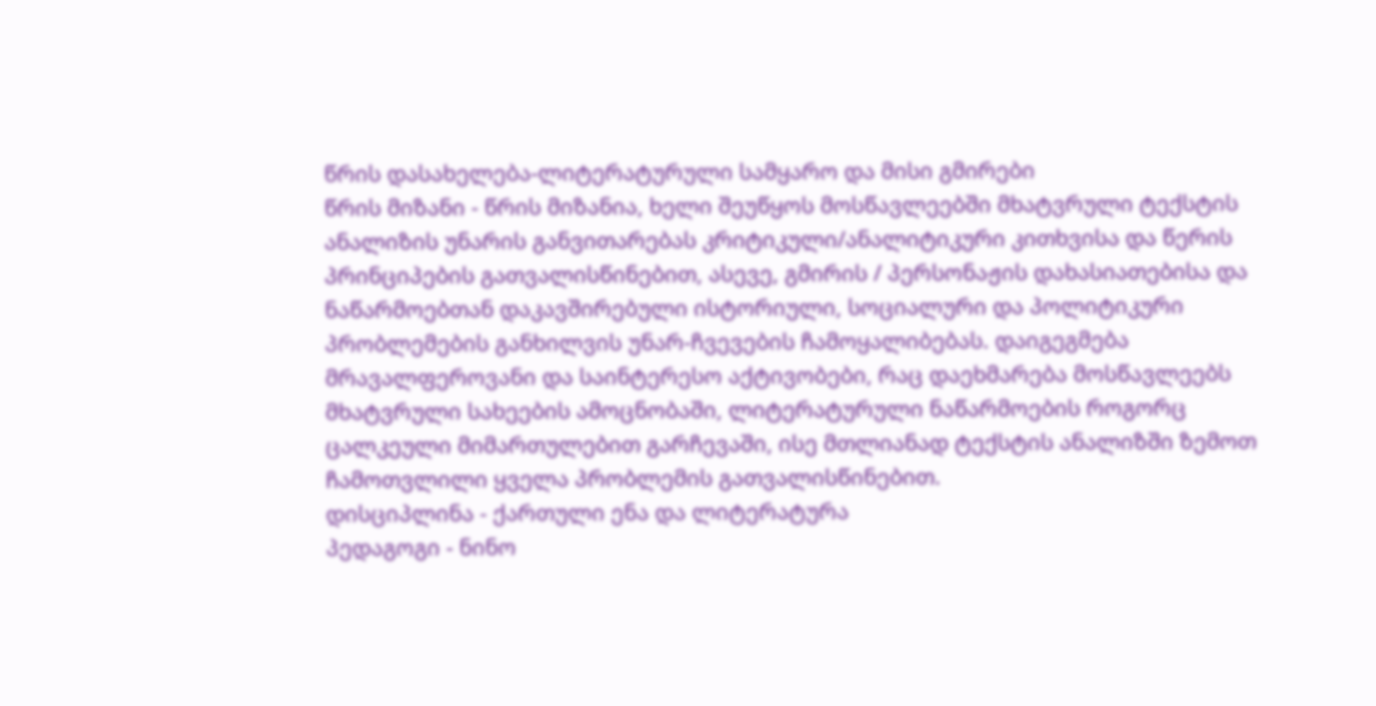წრის დასახელება-ლიტერატურული სამყარო და მისი გმირები
წრის მიზანი - წრის მიზანია, ხელი შეუწყოს მოსწავლეებში მხატვრული ტექსტის ანალიზის უნარის განვითარებას კრიტიკული/ანალიტიკური კითხვისა და წერის პრინციპების გათვალისწინებით, ასევე, გმირის / პერსონაჟის დახასიათებისა და ნაწარმოებთან დაკავშირებული ისტორიული, სოციალური და პოლიტიკური პრობლემების განხილვის უნარ-ჩვევების ჩამოყალიბებას. დაიგეგმება მრავალფეროვანი და საინტერესო აქტივობები, რაც დაეხმარება მოსწავლეებს მხატვრული სახეების ამოცნობაში, ლიტერატურული ნაწარმოების როგორც ცალკეული მიმართულებით გარჩევაში, ისე მთლიანად ტექსტის ანალიზში ზემოთ ჩამოთვლილი ყველა პრობლემის გათვალისწინებით.
დისციპლინა - ქართული ენა და ლიტერატურა
პედაგოგი - ნინო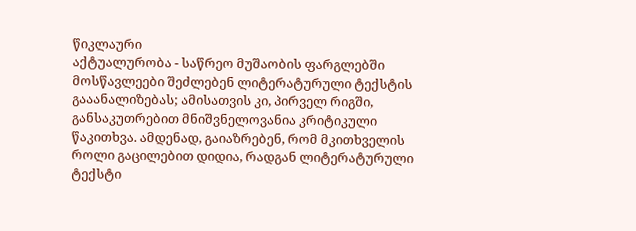წიკლაური
აქტუალურობა - საწრეო მუშაობის ფარგლებში მოსწავლეები შეძლებენ ლიტერატურული ტექსტის გააანალიზებას; ამისათვის კი, პირველ რიგში, განსაკუთრებით მნიშვნელოვანია კრიტიკული წაკითხვა. ამდენად, გაიაზრებენ, რომ მკითხველის როლი გაცილებით დიდია, რადგან ლიტერატურული ტექსტი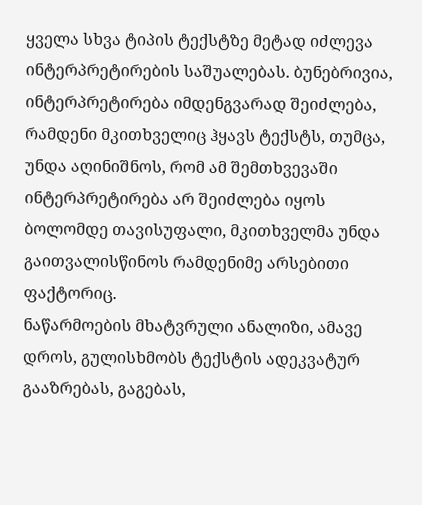ყველა სხვა ტიპის ტექსტზე მეტად იძლევა ინტერპრეტირების საშუალებას. ბუნებრივია, ინტერპრეტირება იმდენგვარად შეიძლება, რამდენი მკითხველიც ჰყავს ტექსტს, თუმცა, უნდა აღინიშნოს, რომ ამ შემთხვევაში ინტერპრეტირება არ შეიძლება იყოს ბოლომდე თავისუფალი, მკითხველმა უნდა გაითვალისწინოს რამდენიმე არსებითი ფაქტორიც.
ნაწარმოების მხატვრული ანალიზი, ამავე დროს, გულისხმობს ტექსტის ადეკვატურ გააზრებას, გაგებას,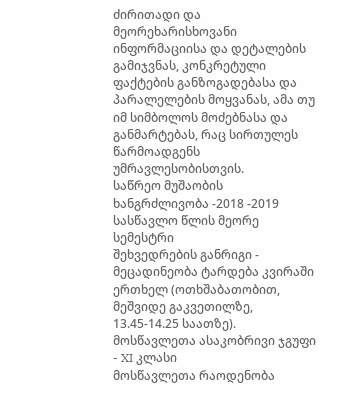ძირითადი და მეორეხარისხოვანი ინფორმაციისა და დეტალების გამიჯვნას, კონკრეტული ფაქტების განზოგადებასა და პარალელების მოყვანას, ამა თუ იმ სიმბოლოს მოძებნასა და განმარტებას, რაც სირთულეს წარმოადგენს უმრავლესობისთვის.
საწრეო მუშაობის ხანგრძლივობა -2018 -2019 სასწავლო წლის მეორე სემესტრი
შეხვედრების განრიგი - მეცადინეობა ტარდება კვირაში ერთხელ (ოთხშაბათობით, მეშვიდე გაკვეთილზე, 13.45-14.25 საათზე).
მოსწავლეთა ასაკობრივი ჯგუფი - XI კლასი
მოსწავლეთა რაოდენობა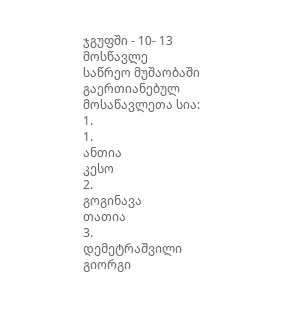ჯგუფში - 10- 13 მოსწავლე
საწრეო მუშაობაში გაერთიანებულ მოსაწავლეთა სია:
1.
1.
ანთია
კესო
2.
გოგინავა
თათია
3.
დემეტრაშვილი
გიორგი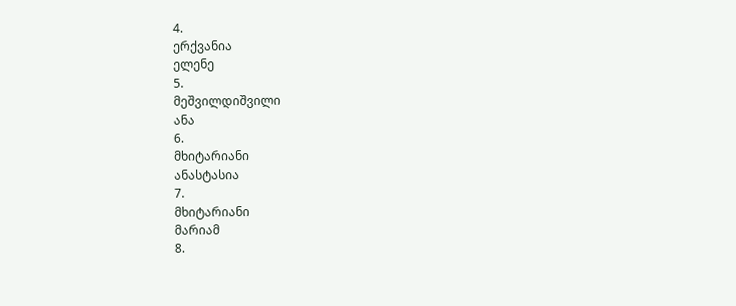4.
ერქვანია
ელენე
5.
მეშვილდიშვილი
ანა
6.
მხიტარიანი
ანასტასია
7.
მხიტარიანი
მარიამ
8.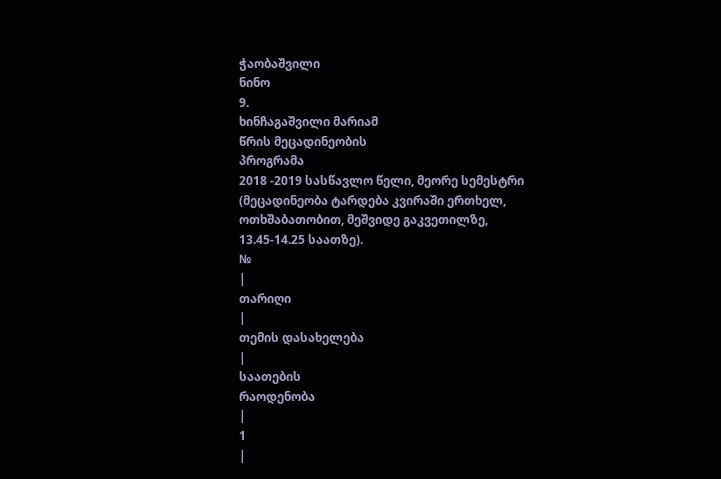ჭაობაშვილი
ნინო
9.
ხინჩაგაშვილი მარიამ
წრის მეცადინეობის
პროგრამა
2018 -2019 სასწავლო წელი, მეორე სემესტრი
(მეცადინეობა ტარდება კვირაში ერთხელ, ოთხშაბათობით, მეშვიდე გაკვეთილზე,
13.45-14.25 საათზე).
№
|
თარიღი
|
თემის დასახელება
|
საათების
რაოდენობა
|
1
|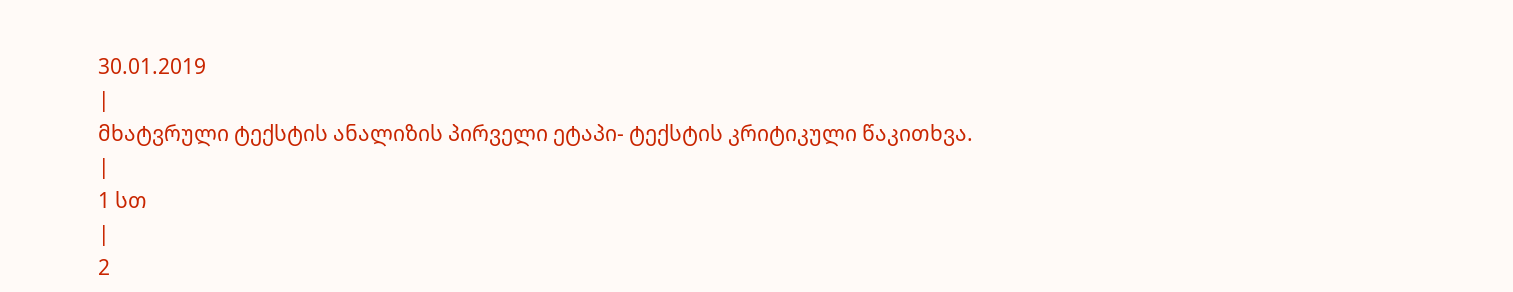30.01.2019
|
მხატვრული ტექსტის ანალიზის პირველი ეტაპი- ტექსტის კრიტიკული წაკითხვა.
|
1 სთ
|
2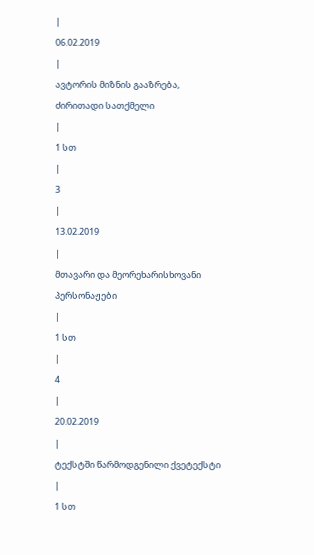|
06.02.2019
|
ავტორის მიზნის გააზრება, ძირითადი სათქმელი
|
1 სთ
|
3
|
13.02.2019
|
მთავარი და მეორეხარისხოვანი პერსონაჟები
|
1 სთ
|
4
|
20.02.2019
|
ტექსტში წარმოდგენილი ქვეტექსტი
|
1 სთ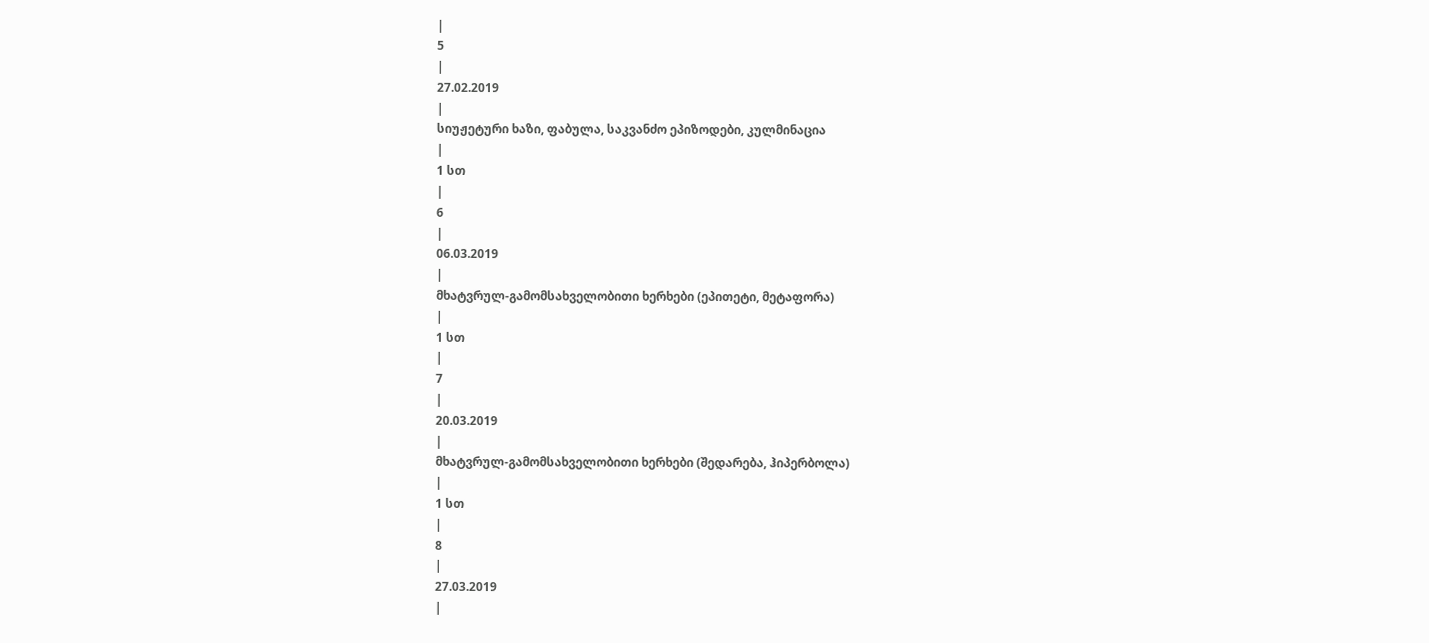|
5
|
27.02.2019
|
სიუჟეტური ხაზი, ფაბულა, საკვანძო ეპიზოდები, კულმინაცია
|
1 სთ
|
6
|
06.03.2019
|
მხატვრულ-გამომსახველობითი ხერხები (ეპითეტი, მეტაფორა)
|
1 სთ
|
7
|
20.03.2019
|
მხატვრულ-გამომსახველობითი ხერხები (შედარება, ჰიპერბოლა)
|
1 სთ
|
8
|
27.03.2019
|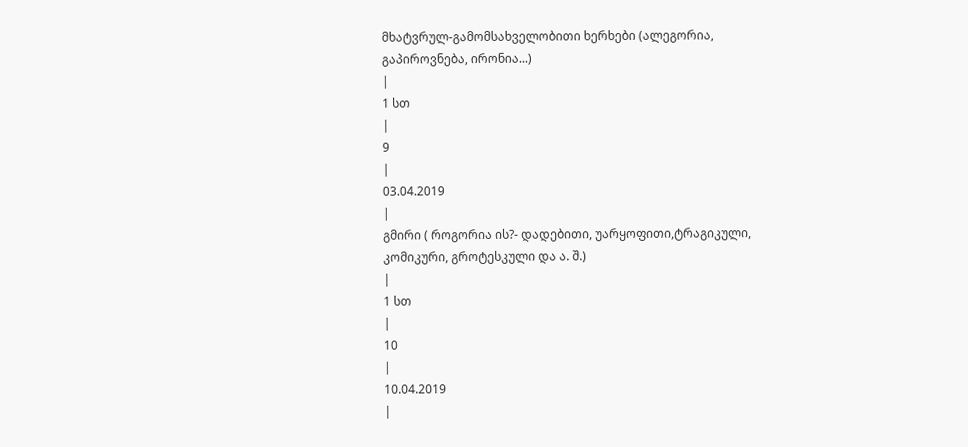მხატვრულ-გამომსახველობითი ხერხები (ალეგორია, გაპიროვნება, ირონია...)
|
1 სთ
|
9
|
03.04.2019
|
გმირი ( როგორია ის?- დადებითი, უარყოფითი,ტრაგიკული, კომიკური, გროტესკული და ა. შ.)
|
1 სთ
|
10
|
10.04.2019
|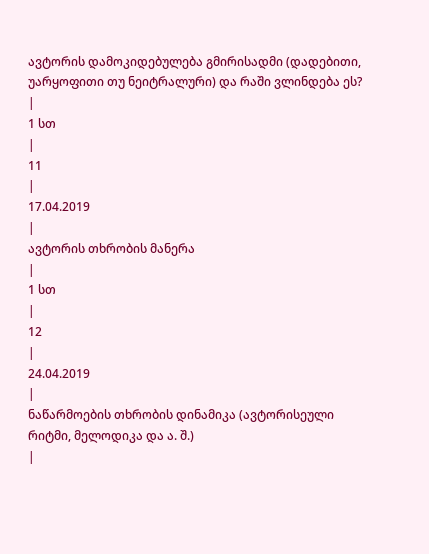ავტორის დამოკიდებულება გმირისადმი (დადებითი, უარყოფითი თუ ნეიტრალური) და რაში ვლინდება ეს?
|
1 სთ
|
11
|
17.04.2019
|
ავტორის თხრობის მანერა
|
1 სთ
|
12
|
24.04.2019
|
ნაწარმოების თხრობის დინამიკა (ავტორისეული რიტმი, მელოდიკა და ა. შ.)
|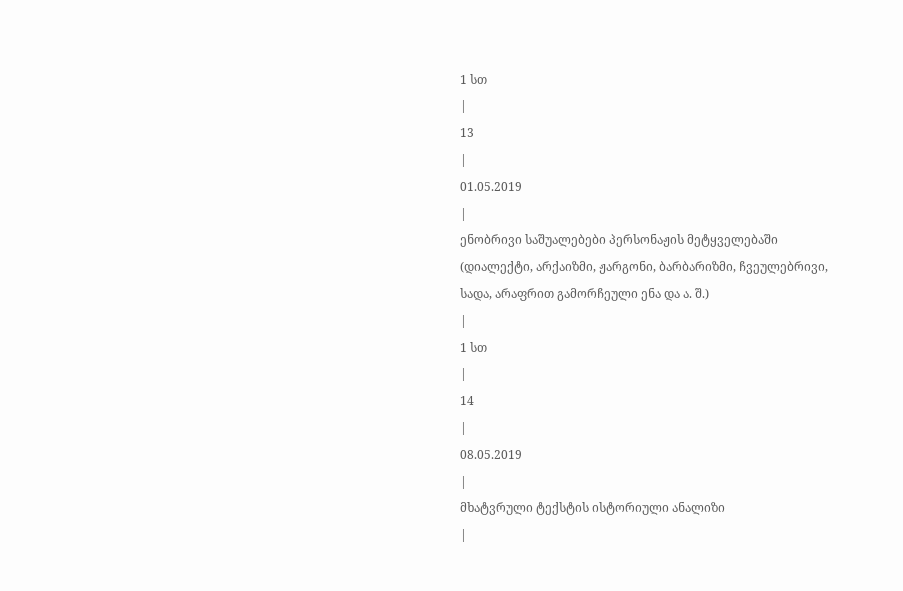1 სთ
|
13
|
01.05.2019
|
ენობრივი საშუალებები პერსონაჟის მეტყველებაში (დიალექტი, არქაიზმი, ჟარგონი, ბარბარიზმი, ჩვეულებრივი, სადა, არაფრით გამორჩეული ენა და ა. შ.)
|
1 სთ
|
14
|
08.05.2019
|
მხატვრული ტექსტის ისტორიული ანალიზი
|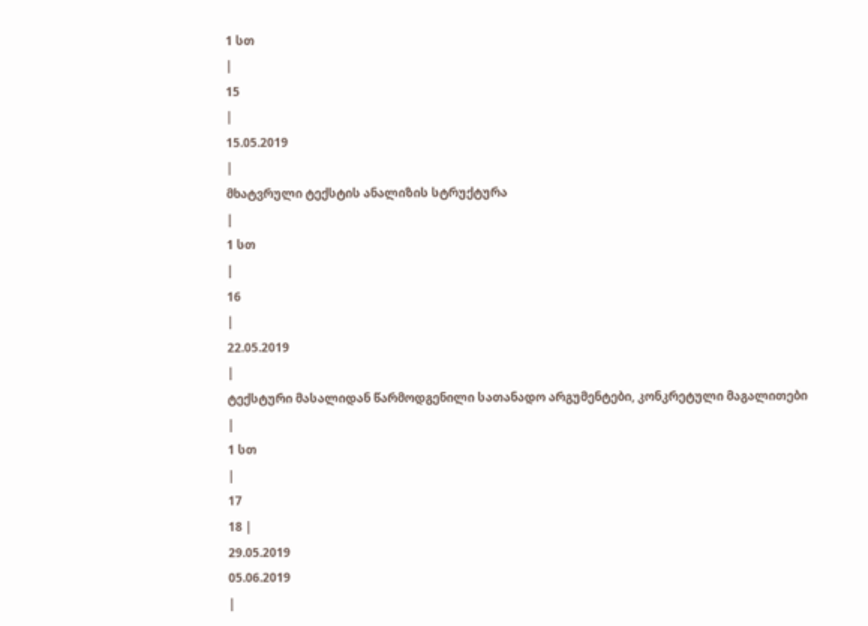1 სთ
|
15
|
15.05.2019
|
მხატვრული ტექსტის ანალიზის სტრუქტურა
|
1 სთ
|
16
|
22.05.2019
|
ტექსტური მასალიდან წარმოდგენილი სათანადო არგუმენტები, კონკრეტული მაგალითები
|
1 სთ
|
17
18 |
29.05.2019
05.06.2019
|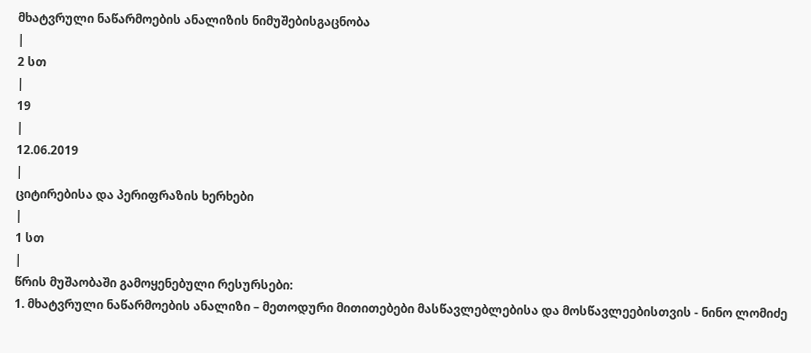მხატვრული ნაწარმოების ანალიზის ნიმუშებისგაცნობა
|
2 სთ
|
19
|
12.06.2019
|
ციტირებისა და პერიფრაზის ხერხები
|
1 სთ
|
წრის მუშაობაში გამოყენებული რესურსები:
1. მხატვრული ნაწარმოების ანალიზი – მეთოდური მითითებები მასწავლებლებისა და მოსწავლეებისთვის - ნინო ლომიძე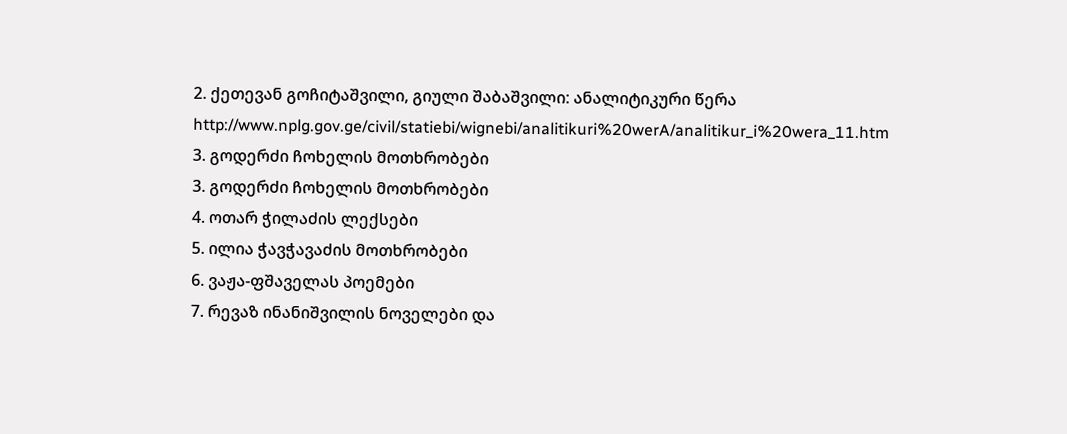2. ქეთევან გოჩიტაშვილი, გიული შაბაშვილი: ანალიტიკური წერა
http://www.nplg.gov.ge/civil/statiebi/wignebi/analitikuri%20werA/analitikur_i%20wera_11.htm
3. გოდერძი ჩოხელის მოთხრობები
3. გოდერძი ჩოხელის მოთხრობები
4. ოთარ ჭილაძის ლექსები
5. ილია ჭავჭავაძის მოთხრობები
6. ვაჟა-ფშაველას პოემები
7. რევაზ ინანიშვილის ნოველები და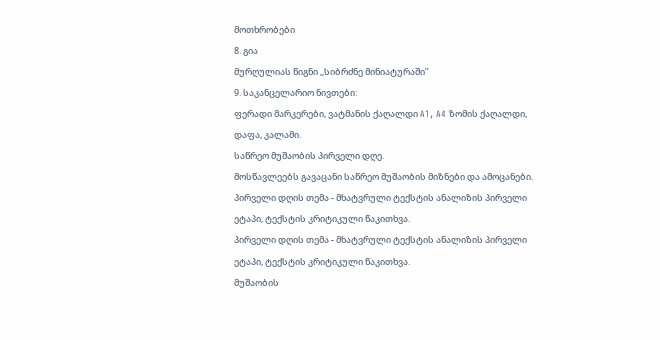მოთხრობები
8. გია
მურღულიას წიგნი ,,სიბრძნე მინიატურაში’’
9. საკანცელარიო ნივთები:
ფერადი მარკერები, ვატმანის ქაღალდი A1, A4 ზომის ქაღალდი, დაფა, კალამი.
საწრეო მუშაობის პირველი დღე.
მოსწავლეებს გავაცანი საწრეო მუშაობის მიზნები და ამოცანები.
პირველი დღის თემა - მხატვრული ტექსტის ანალიზის პირველი ეტაპი, ტექსტის კრიტიკული წაკითხვა.
პირველი დღის თემა - მხატვრული ტექსტის ანალიზის პირველი ეტაპი, ტექსტის კრიტიკული წაკითხვა.
მუშაობის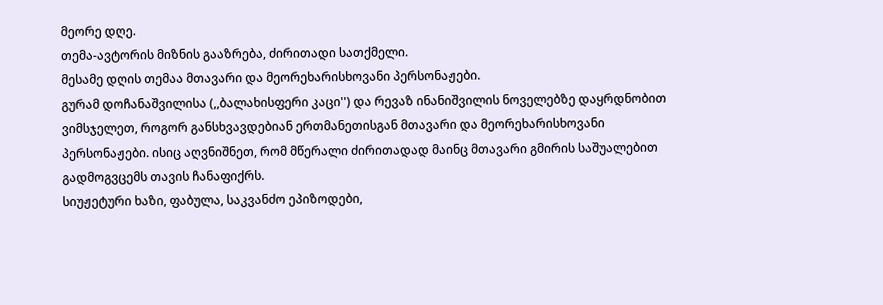მეორე დღე.
თემა-ავტორის მიზნის გააზრება, ძირითადი სათქმელი.
მესამე დღის თემაა მთავარი და მეორეხარისხოვანი პერსონაჟები.
გურამ დოჩანაშვილისა (,,ბალახისფერი კაცი'') და რევაზ ინანიშვილის ნოველებზე დაყრდნობით ვიმსჯელეთ, როგორ განსხვავდებიან ერთმანეთისგან მთავარი და მეორეხარისხოვანი პერსონაჟები. ისიც აღვნიშნეთ, რომ მწერალი ძირითადად მაინც მთავარი გმირის საშუალებით გადმოგვცემს თავის ჩანაფიქრს.
სიუჟეტური ხაზი, ფაბულა, საკვანძო ეპიზოდები,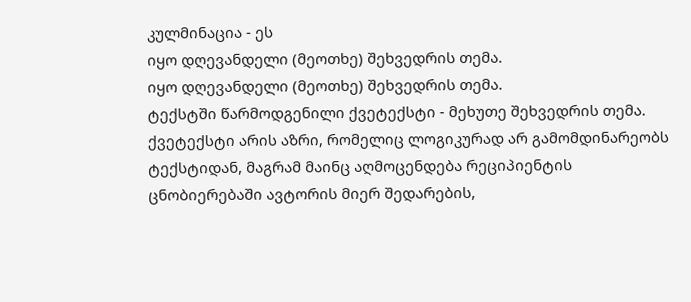კულმინაცია - ეს
იყო დღევანდელი (მეოთხე) შეხვედრის თემა.
იყო დღევანდელი (მეოთხე) შეხვედრის თემა.
ტექსტში წარმოდგენილი ქვეტექსტი - მეხუთე შეხვედრის თემა.
ქვეტექსტი არის აზრი, რომელიც ლოგიკურად არ გამომდინარეობს ტექსტიდან, მაგრამ მაინც აღმოცენდება რეციპიენტის ცნობიერებაში ავტორის მიერ შედარების,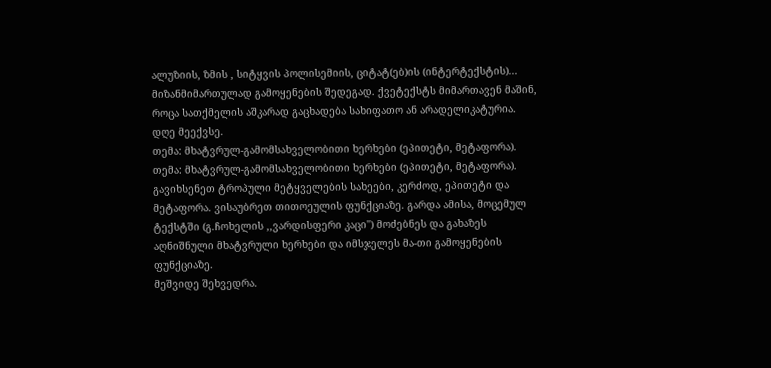ალუზიის, ზმის , სიტყვის პოლისემიის, ციტატ(ებ)ის (ინტერტექსტის)... მიზანმიმართულად გამოყენების შედეგად. ქვეტექსტს მიმართავენ მაშინ, როცა სათქმელის აშკარად გაცხადება სახიფათო ან არადელიკატურია.
დღე მეექვსე.
თემა: მხატვრულ-გამომსახველობითი ხერხები (ეპითეტი, მეტაფორა).
თემა: მხატვრულ-გამომსახველობითი ხერხები (ეპითეტი, მეტაფორა).
გავიხსენეთ ტროპული მეტყველების სახეები, კერძოდ, ეპითეტი და მეტაფორა. ვისაუბრეთ თითოეულის ფუნქციაზე. გარდა ამისა, მოცემულ ტექსტში (გ.ჩოხელის ,,ვარდისფერი კაცი'') მოძებნეს და გახაზეს აღნიშნული მხატვრული ხერხები და იმსჯელეს მა-თი გამოყენების ფუნქციაზე.
მეშვიდე შეხვედრა.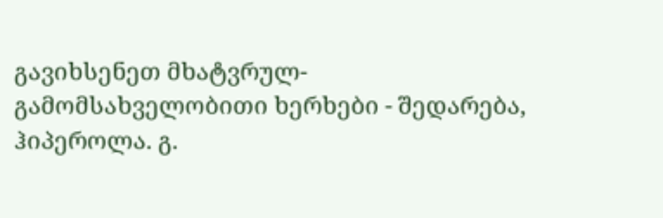გავიხსენეთ მხატვრულ-გამომსახველობითი ხერხები - შედარება,
ჰიპეროლა. გ.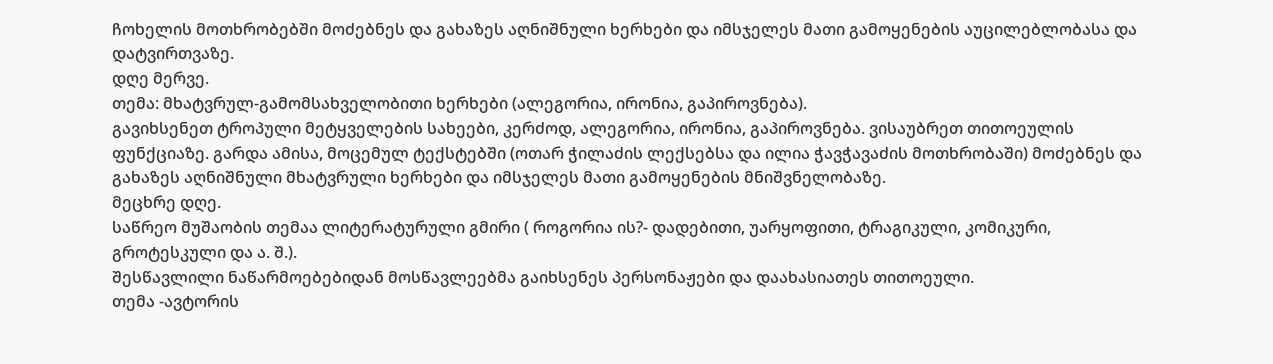ჩოხელის მოთხრობებში მოძებნეს და გახაზეს აღნიშნული ხერხები და იმსჯელეს მათი გამოყენების აუცილებლობასა და დატვირთვაზე.
დღე მერვე.
თემა: მხატვრულ-გამომსახველობითი ხერხები (ალეგორია, ირონია, გაპიროვნება).
გავიხსენეთ ტროპული მეტყველების სახეები, კერძოდ, ალეგორია, ირონია, გაპიროვნება. ვისაუბრეთ თითოეულის ფუნქციაზე. გარდა ამისა, მოცემულ ტექსტებში (ოთარ ჭილაძის ლექსებსა და ილია ჭავჭავაძის მოთხრობაში) მოძებნეს და გახაზეს აღნიშნული მხატვრული ხერხები და იმსჯელეს მათი გამოყენების მნიშვნელობაზე.
მეცხრე დღე.
საწრეო მუშაობის თემაა ლიტერატურული გმირი ( როგორია ის?- დადებითი, უარყოფითი, ტრაგიკული, კომიკური, გროტესკული და ა. შ.).
შესწავლილი ნაწარმოებებიდან მოსწავლეებმა გაიხსენეს პერსონაჟები და დაახასიათეს თითოეული.
თემა -ავტორის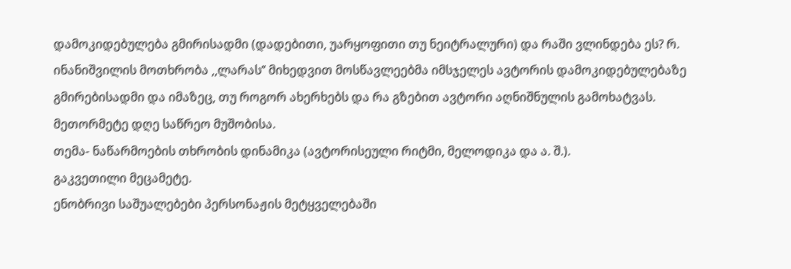დამოკიდებულება გმირისადმი (დადებითი, უარყოფითი თუ ნეიტრალური) და რაში ვლინდება ეს? რ. ინანიშვილის მოთხრობა ,,ლარას’’ მიხედვით მოსწავლეებმა იმსჯელეს ავტორის დამოკიდებულებაზე გმირებისადმი და იმაზეც, თუ როგორ ახერხებს და რა გზებით ავტორი აღნიშნულის გამოხატვას.
მეთორმეტე დღე საწრეო მუშობისა.
თემა- ნაწარმოების თხრობის დინამიკა (ავტორისეული რიტმი, მელოდიკა და ა. შ.).
გაკვეთილი მეცამეტე.
ენობრივი საშუალებები პერსონაჟის მეტყველებაში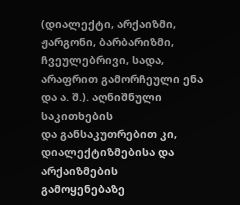(დიალექტი, არქაიზმი, ჟარგონი, ბარბარიზმი, ჩვეულებრივი, სადა, არაფრით გამორჩეული ენა და ა. შ.). აღნიშნული
საკითხების
და განსაკუთრებით კი, დიალექტიზმებისა და არქაიზმების გამოყენებაზე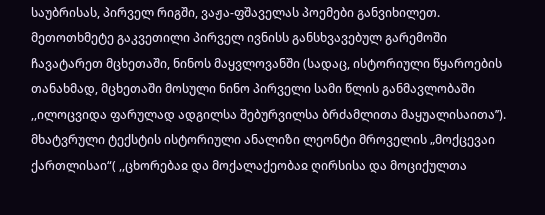საუბრისას, პირველ რიგში, ვაჟა-ფშაველას პოემები განვიხილეთ.
მეთოთხმეტე გაკვეთილი პირველ ივნისს განსხვავებულ გარემოში ჩავატარეთ მცხეთაში, ნინოს მაყვლოვანში (სადაც, ისტორიული წყაროების თანახმად, მცხეთაში მოსული ნინო პირველი სამი წლის განმავლობაში ,,ილოცვიდა ფარულად ადგილსა შებურვილსა ბრძამლითა მაყუალისაითა’’). მხატვრული ტექსტის ისტორიული ანალიზი ლეონტი მროველის „მოქცევაი ქართლისაი“( ,,ცხორებაჲ და მოქალაქეობაჲ ღირსისა და მოციქულთა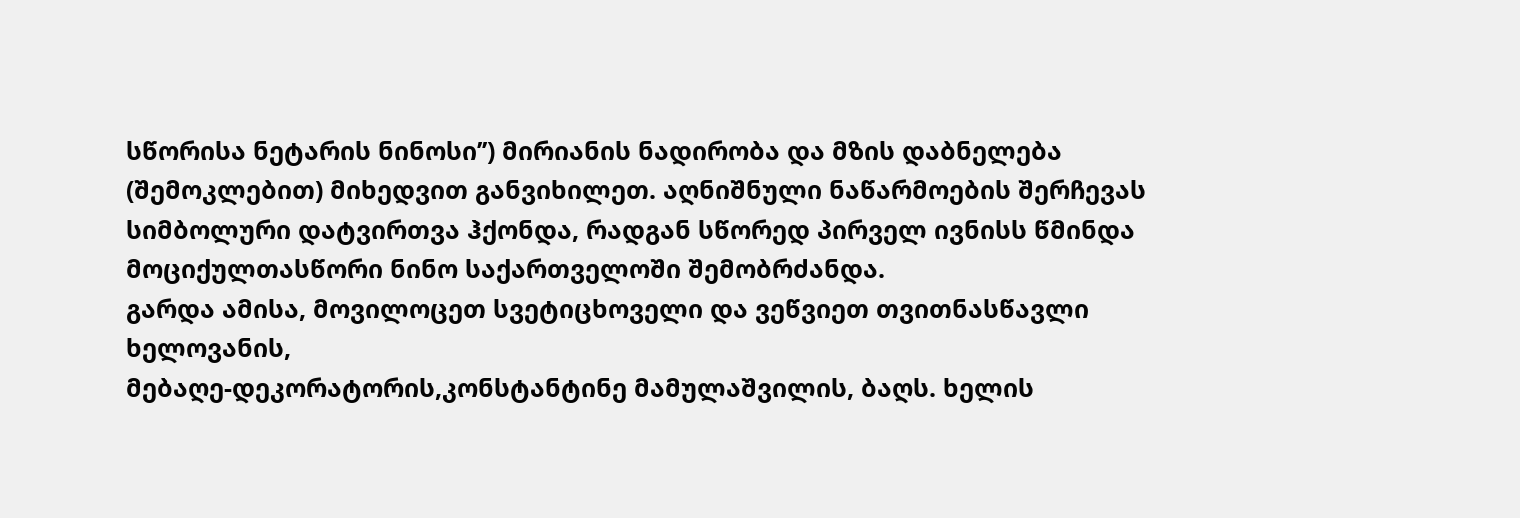სწორისა ნეტარის ნინოსი’’) მირიანის ნადირობა და მზის დაბნელება (შემოკლებით) მიხედვით განვიხილეთ. აღნიშნული ნაწარმოების შერჩევას სიმბოლური დატვირთვა ჰქონდა, რადგან სწორედ პირველ ივნისს წმინდა მოციქულთასწორი ნინო საქართველოში შემობრძანდა.
გარდა ამისა, მოვილოცეთ სვეტიცხოველი და ვეწვიეთ თვითნასწავლი ხელოვანის,
მებაღე-დეკორატორის,კონსტანტინე მამულაშვილის, ბაღს. ხელის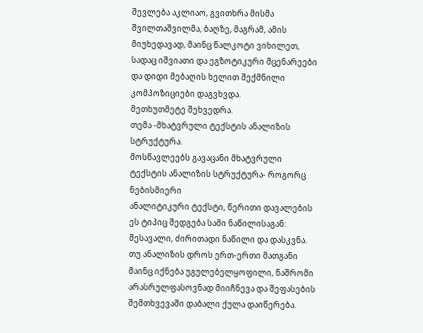შევლება აკლიაო, გვითხრა მისმა შვილთაშვილმა, ბაღზე, მაგრამ, ამის მიუხედავად, მაინც წალკოტი ვიხილეთ, სადაც იშვიათი და ეგზოტიკური მცენარეები და დიდი მებაღის ხელით შექმნილი კომპოზიციები დაგვხვდა.
მეთხუთმეტე შეხვედრა.
თემა -მხატვრული ტექსტის ანალიზის სტრუქტურა.
მოსწავლეებს გავაცანი მხატვრული ტექსტის ანალიზის სტრუქტურა- როგორც ნებისმიერი
ანალიტიკური ტექსტი, წერითი დავალების ეს ტიპიც შედგება სამი ნაწილისაგან: შესავალი, ძირითადი ნაწილი და დასკვნა.
თუ ანალიზის დროს ერთ-ერთი მათგანი მაინც იქნება უგულებელყოფილი, ნაშრომი
არასრულფასოვნად მიიჩნევა და შეფასების შემთხვევაში დაბალი ქულა დაიწერება.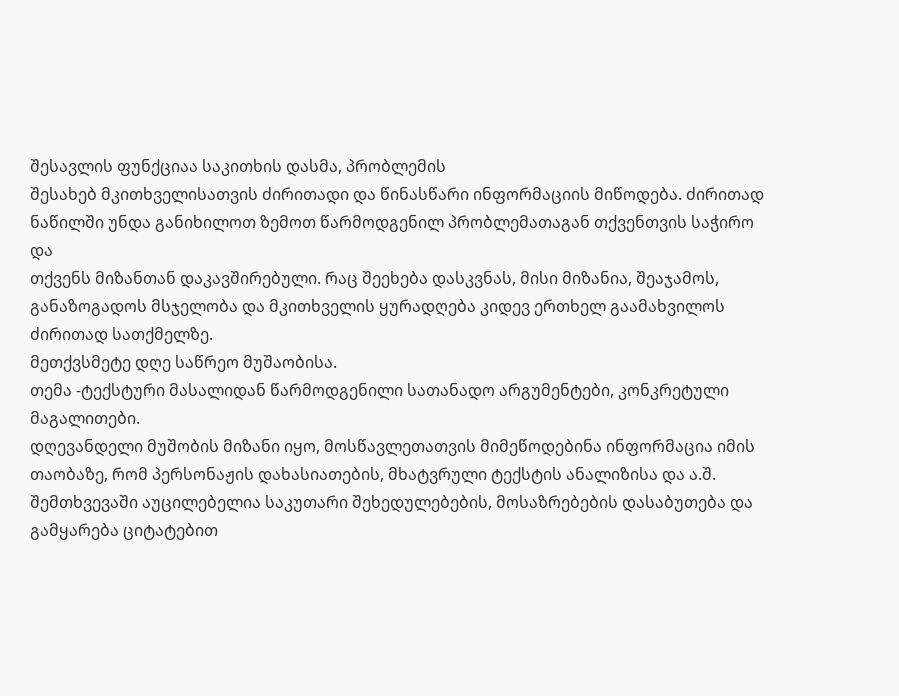შესავლის ფუნქციაა საკითხის დასმა, პრობლემის
შესახებ მკითხველისათვის ძირითადი და წინასწარი ინფორმაციის მიწოდება. ძირითად
ნაწილში უნდა განიხილოთ ზემოთ წარმოდგენილ პრობლემათაგან თქვენთვის საჭირო და
თქვენს მიზანთან დაკავშირებული. რაც შეეხება დასკვნას, მისი მიზანია, შეაჯამოს,
განაზოგადოს მსჯელობა და მკითხველის ყურადღება კიდევ ერთხელ გაამახვილოს
ძირითად სათქმელზე.
მეთქვსმეტე დღე საწრეო მუშაობისა.
თემა -ტექსტური მასალიდან წარმოდგენილი სათანადო არგუმენტები, კონკრეტული მაგალითები.
დღევანდელი მუშობის მიზანი იყო, მოსწავლეთათვის მიმეწოდებინა ინფორმაცია იმის
თაობაზე, რომ პერსონაჟის დახასიათების, მხატვრული ტექსტის ანალიზისა და ა.შ.
შემთხვევაში აუცილებელია საკუთარი შეხედულებების, მოსაზრებების დასაბუთება და
გამყარება ციტატებით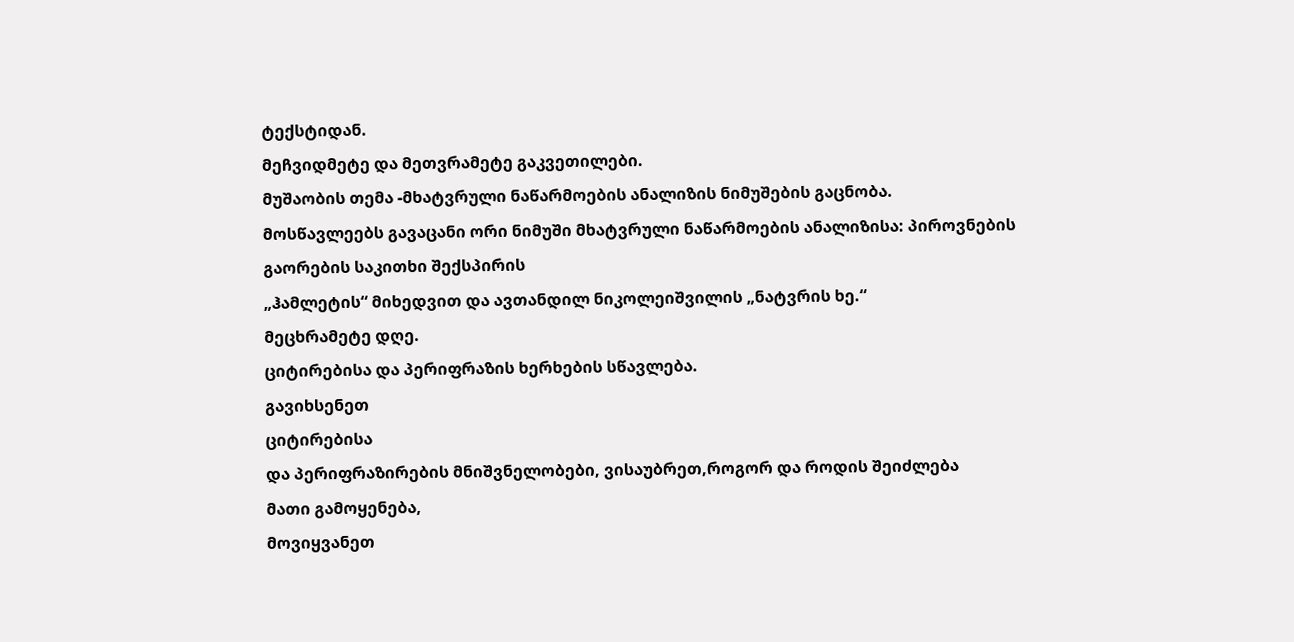ტექსტიდან.
მეჩვიდმეტე და მეთვრამეტე გაკვეთილები.
მუშაობის თემა -მხატვრული ნაწარმოების ანალიზის ნიმუშების გაცნობა.
მოსწავლეებს გავაცანი ორი ნიმუში მხატვრული ნაწარმოების ანალიზისა: პიროვნების
გაორების საკითხი შექსპირის
„ჰამლეტის“ მიხედვით და ავთანდილ ნიკოლეიშვილის „ნატვრის ხე.“
მეცხრამეტე დღე.
ციტირებისა და პერიფრაზის ხერხების სწავლება.
გავიხსენეთ
ციტირებისა
და პერიფრაზირების მნიშვნელობები, ვისაუბრეთ,როგორ და როდის შეიძლება
მათი გამოყენება,
მოვიყვანეთ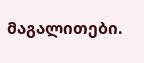მაგალითები.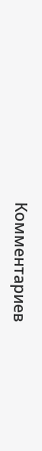Комментариев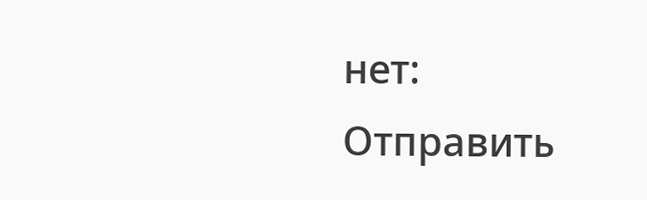нет:
Отправить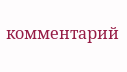комментарий